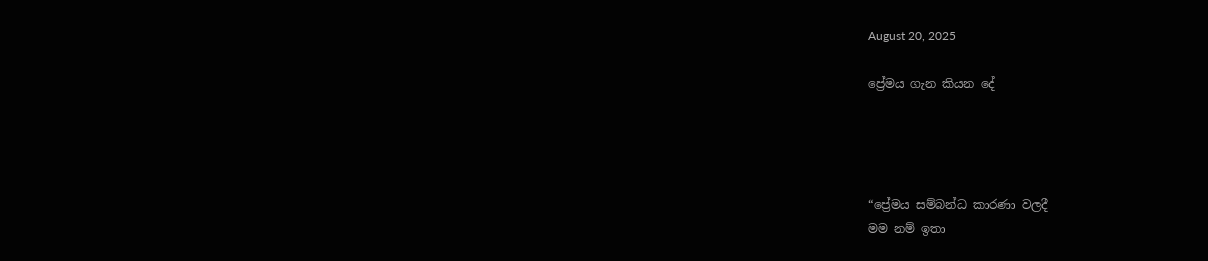August 20, 2025

ප්‍රේමය ගැන කියන දේ




“ප්‍රේමය සම්බන්ධ කාරණා වලදී
මම නම් ඉතා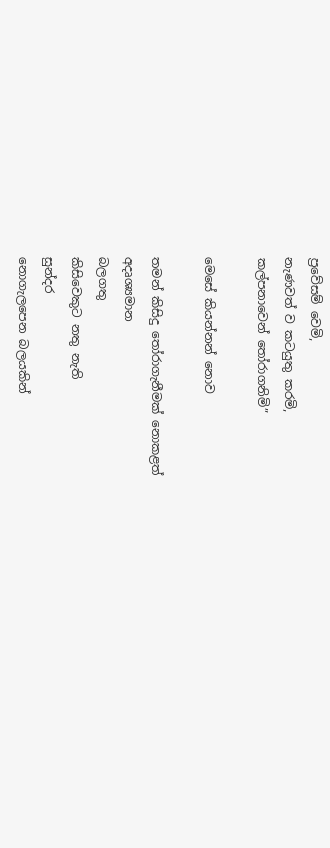ප්‍රවේසම් වෙමි,
නැණවත් ව කටයුතු කරමි,
කල්පනාවෙන් තෝරාගනිමි”

මෙසේ කියන්නන් නොව

තමන් කිසිදු තෝරාගැනීමක් නොකළත්
අදෘශ්‍යමාන
බලගතු
කිසිවෙකුට නතු නැති
සුන්දර
නොගැලපෙන බලයකින්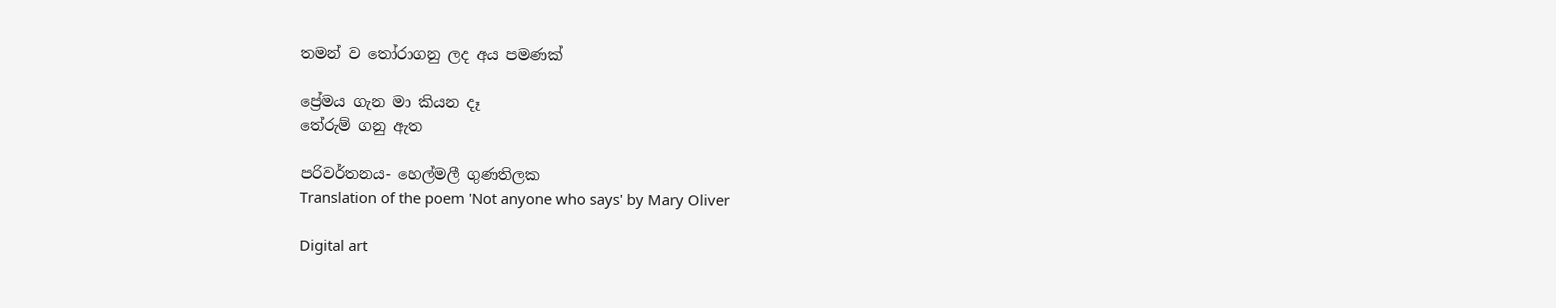තමන් ව තෝරාගනු ලද අය පමණක්

ප්‍රේමය ගැන මා කියන දෑ
තේරුම් ගනු ඇත

පරිවර්තනය- හෙල්මලී ගුණතිලක
Translation of the poem 'Not anyone who says' by Mary Oliver

Digital art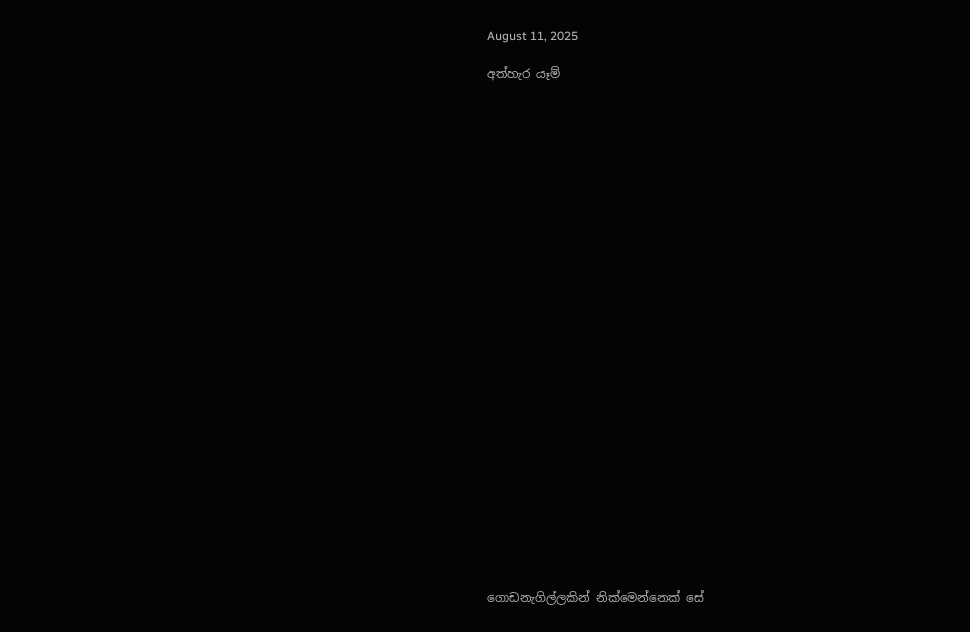August 11, 2025

අත්හැර යෑම්


























ගොඩනැගිල්ලකින් නික්මෙන්නෙක් සේ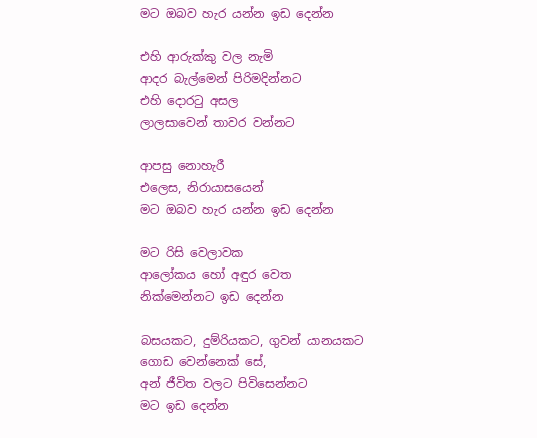මට ඔබව හැර යන්න ඉඩ දෙන්න

එහි ආරුක්කු වල නැමි
ආදර බැල්මෙන් පිරිමදින්නට
එහි දොරටු අසල
ලාලසාවෙන් තාවර වන්නට

ආපසු නොහැරී
එලෙස, නිරායාසයෙන්
මට ඔබව හැර යන්න ඉඩ දෙන්න

මට රිසි වෙලාවක
ආලෝකය හෝ අඳුර වෙත
නික්මෙන්නට ඉඩ දෙන්න

බසයකට, දුම්රියකට, ගුවන් යානයකට
ගොඩ වෙන්නෙක් සේ,
අන් ජීවිත වලට පිවිසෙන්නට
මට ඉඩ දෙන්න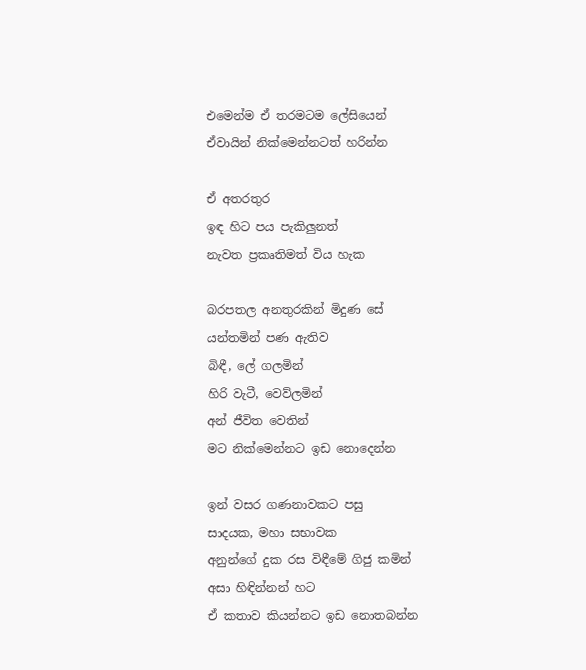එමෙන්ම ඒ තරමටම ලේසියෙන්
ඒවායින් නික්මෙන්නටත් හරින්න

ඒ අතරතුර
ඉඳ හිට පය පැකිලුනත්
නැවත ප්‍රකෘතිමත් විය හැක

බරපතල අනතුරකින් මිදුණ සේ
යන්තමින් පණ ඇතිව
බිඳී, ලේ ගලමින්
හිරි වැටී, වෙව්ලමින්
අන් ජීවිත වෙතින්
මට නික්මෙන්නට ඉඩ නොදෙන්න

ඉන් වසර ගණනාවකට පසු
සාදයක, මහා සභාවක
අනුන්ගේ දුක රස විඳීමේ ගිජු කමින්
අසා හිඳින්නන් හට
ඒ කතාව කියන්නට ඉඩ නොතබන්න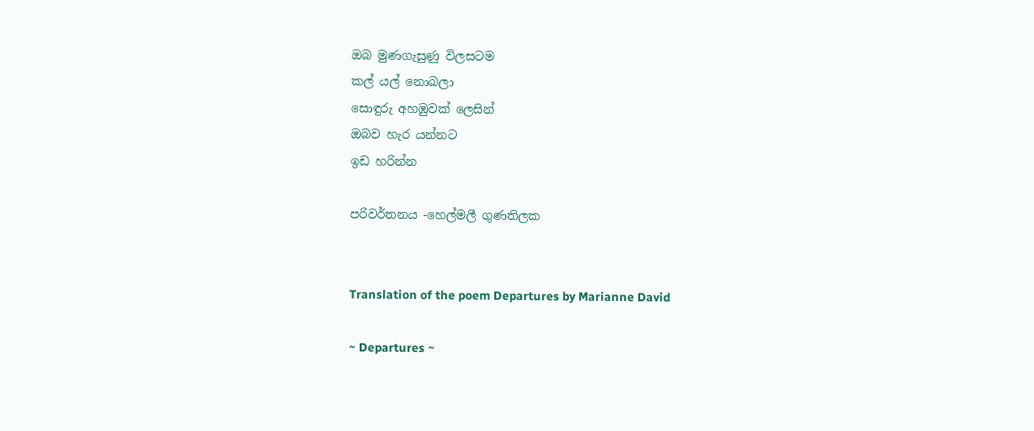ඔබ මුණගැසුණු විලසටම
කල් යල් නොබලා
සොඳුරු අහඹුවක් ලෙසින්
ඔබව හැර යන්නට
ඉඩ හරින්න

පරිවර්තනය -හෙල්මලී ගුණතිලක


Translation of the poem Departures by Marianne David

~ Departures ~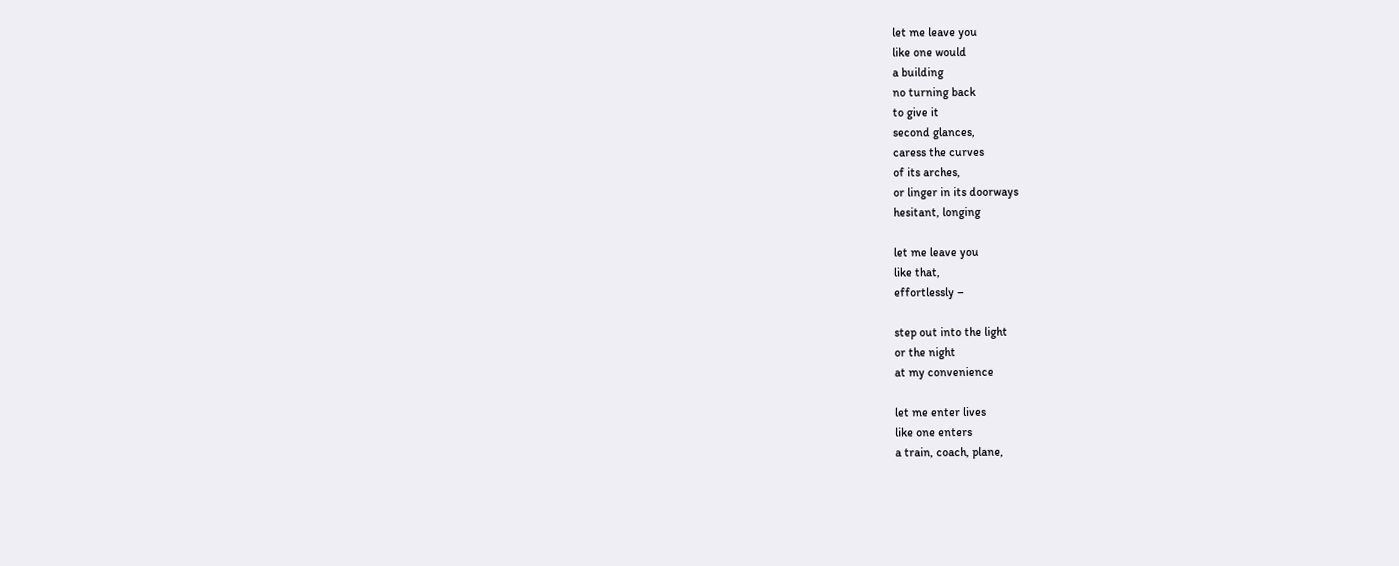let me leave you
like one would
a building
no turning back
to give it
second glances,
caress the curves
of its arches,
or linger in its doorways
hesitant, longing

let me leave you
like that,
effortlessly –

step out into the light
or the night
at my convenience

let me enter lives
like one enters
a train, coach, plane,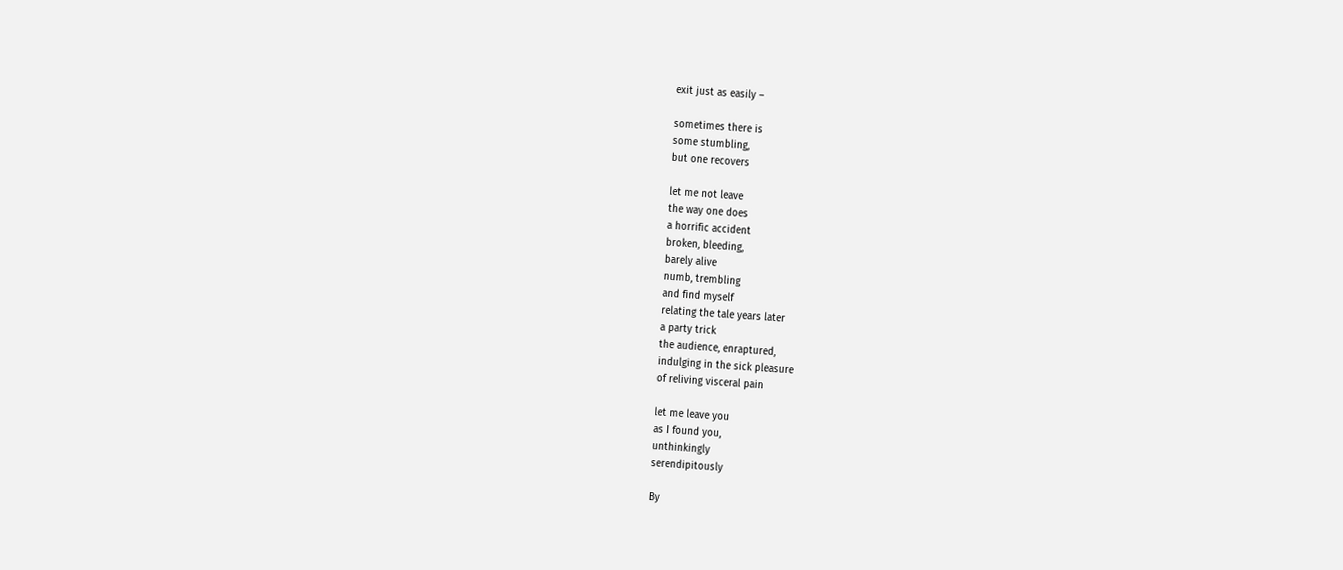exit just as easily –

sometimes there is
some stumbling,
but one recovers

let me not leave
the way one does
a horrific accident
broken, bleeding,
barely alive
numb, trembling
and find myself
relating the tale years later
a party trick
the audience, enraptured,
indulging in the sick pleasure
of reliving visceral pain

let me leave you
as I found you,
unthinkingly
serendipitously

By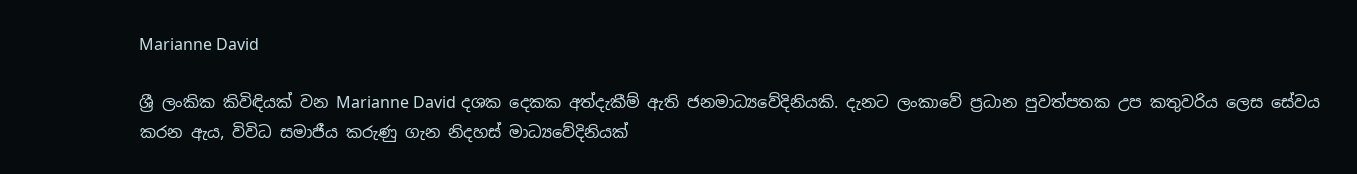Marianne David

ශ්‍රී ලංකික කිවිඳියක් වන Marianne David දශක දෙකක අත්දැකීම් ඇති ජනමාධ්‍යවේදිනියකි. දැනට ලංකාවේ ප්‍රධාන පුවත්පතක උප කතුවරිය ලෙස සේවය කරන ඇය, විවිධ සමාජීය කරුණු ගැන නිදහස් මාධ්‍යවේදිනියක්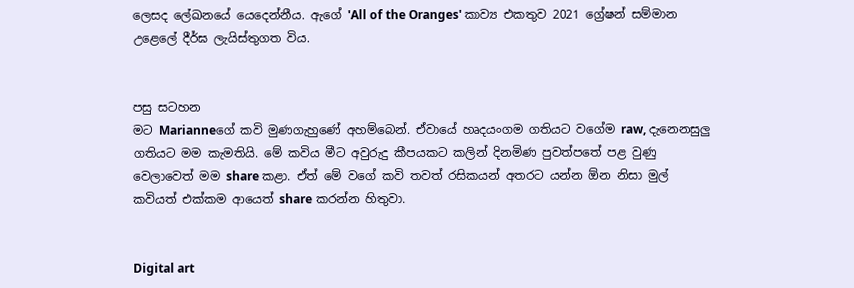ලෙසද ලේඛනයේ යෙදෙන්නීය. ඇගේ 'All of the Oranges' කාව්‍ය එකතුව 2021 ග්‍රේෂන් සම්මාන උළෙලේ දීර්ඝ ලැයිස්තුගත විය.


පසු සටහන
මට Marianneගේ කවි මුණගැහුණේ අහම්බෙන්. ඒවායේ හෘදයංගම ගතියට වගේම raw, දැනෙනසුලු ගතියට මම කැමතියි. මේ කවිය මීට අවුරුදු කීපයකට කලින් දිනමිණ පුවත්පතේ පළ වුණු වෙලාවෙත් මම share කළා. ඒත් මේ වගේ කවි තවත් රසිකයන් අතරට යන්න ඕන නිසා මුල් කවියත් එක්කම ආයෙත් share කරන්න හිතුවා.


Digital art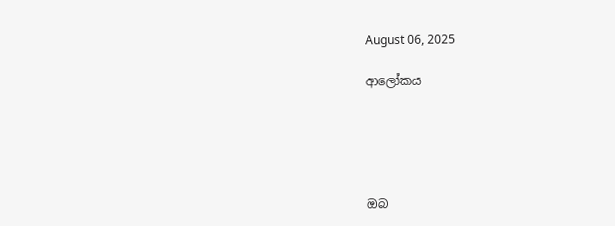August 06, 2025

ආලෝකය





ඔබ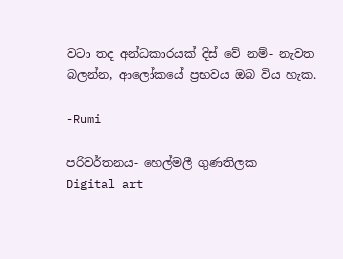වටා තද අන්ධකාරයක් දිස් වේ නම්- නැවත බලන්න, ආලෝකයේ ප්‍රභවය ඔබ විය හැක.

-Rumi

පරිවර්තනය- හෙල්මලී ගුණතිලක
Digital art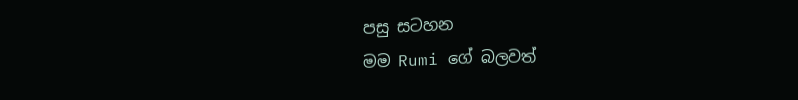පසු සටහන
මම Rumi ගේ බලවත්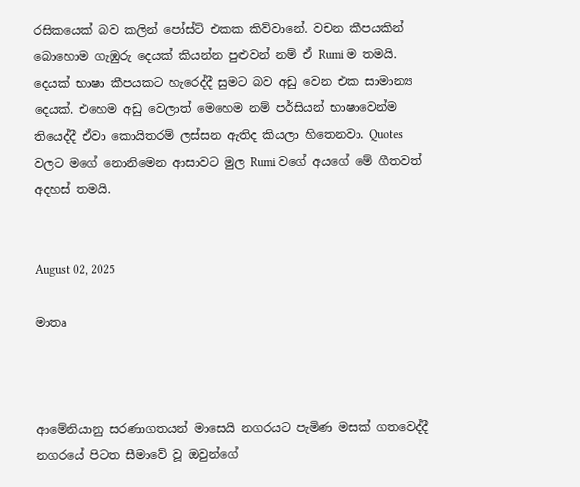රසිකයෙක් බව කලින් පෝස්ට් එකක කිව්වානේ. වචන කීපයකින් බොහොම ගැඹුරු දෙයක් කියන්න පුළුවන් නම් ඒ Rumi ම තමයි. දෙයක් භාෂා කීපයකට හැරෙද්දී සුමට බව අඩු වෙන එක සාමාන්‍ය දෙයක්. එහෙම අඩු වෙලාත් මෙහෙම නම් පර්සියන් භාෂාවෙන්ම තියෙද්දී ඒවා කොයිතරම් ලස්සන ඇතිද කියලා හිතෙනවා. Quotes වලට මගේ නොනිමෙන ආසාවට මුල Rumi වගේ අයගේ මේ ගීතවත් අදහස් තමයි.


August 02, 2025

මාතෘ



ආමේනියානු සරණාගතයන් මාසෙයි නගරයට පැමිණ මසක් ගතවෙද්දී නගරයේ පිටත සීමාවේ වූ ඔවුන්ගේ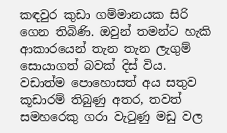කඳවුර කුඩා ගම්මානයක සිරි ගෙන තිබිණි. ඔවුන් තමන්ට හැකි ආකාරයෙන් තැන තැන ලැගුම් සොයාගත් බවක් දිස් විය. වඩාත්ම පොහොසත් අය සතුව කූඩාරම් තිබුණු අතර, තවත් සමහරෙකු ගරා වැටුණු මඩු වල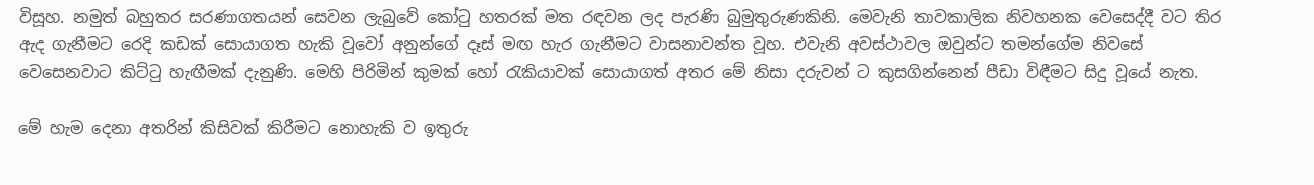විසූහ. නමුත් බහුතර සරණාගතයන් සෙවන ලැබුවේ කෝටු හතරක් මත රඳවන ලද පැරණි බුමුතුරුණකිනි. මෙවැනි තාවකාලික නිවහනක වෙසෙද්දී වට තිර ඇද ගැනීමට රෙදි කඩක් සොයාගත හැකි වූවෝ අනුන්ගේ දෑස් මඟ හැර ගැනීමට වාසනාවන්ත වූහ. එවැනි අවස්ථාවල ඔවුන්ට තමන්ගේම නිවසේ වෙසෙනවාට කිට්ටු හැඟීමක් දැනුණි. මෙහි පිරිමින් කුමක් හෝ රැකියාවක් සොයාගත් අතර මේ නිසා දරුවන් ට කුසගින්නෙන් පීඩා විඳීමට සිදු වූයේ නැත.

මේ හැම දෙනා අතරින් කිසිවක් කිරීමට නොහැකි ව ඉතුරු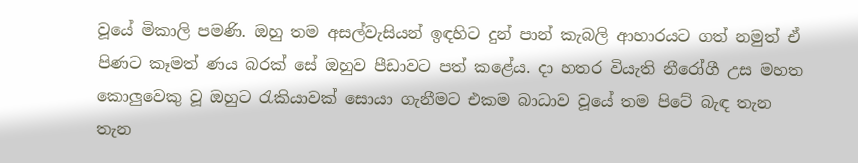වූයේ මිකාලි පමණි. ඔහු තම අසල්වැසියන් ඉඳහිට දුන් පාන් කැබලි ආහාරයට ගත් නමුත් ඒ පිණට කෑමත් ණය බරක් සේ ඔහුව පීඩාවට පත් කළේය. දා හතර වියැති නීරෝගී උස මහත කොලුවෙකු වූ ඔහුට රැකියාවක් සොයා ගැනීමට එකම බාධාව වූයේ තම පිටේ බැඳ තැන තැන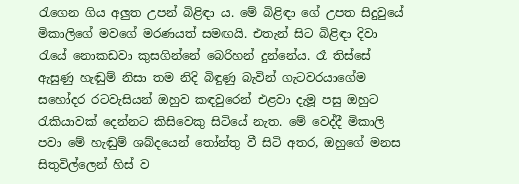රැගෙන ගිය අලුත උපන් බිළිඳා ය. මේ බිළිඳා ගේ උපත සිදුවුයේ මිකාලිගේ මවගේ මරණයත් සමඟයි. එතැන් සිට බිළිඳා දිවා රැයේ නොකඩවා කුසගින්නේ බෙරිහන් දුන්නේය. රෑ තිස්සේ ඇසුණු හැඬුම් නිසා තම නිදි බිඳුණු බැවින් ගැටවරයාගේම සහෝදර රටවැසියන් ඔහුව කඳවුරෙන් එළවා දැමූ පසු ඔහුට රැකියාවක් දෙන්නට කිසිවෙකු සිටියේ නැත. මේ වෙද්දී මිකාලි පවා මේ හැඬුම් ශබ්දයෙන් තෝන්තු වී සිටි අතර, ඔහුගේ මනස සිතුවිල්ලෙන් හිස් ව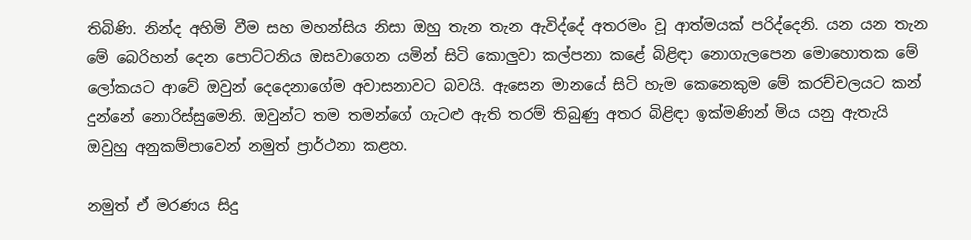තිබිණි. නින්ද අහිමි වීම සහ මහන්සිය නිසා ඔහු තැන තැන ඇවිද්දේ අතරමං වූ ආත්මයක් පරිද්දෙනි. යන යන තැන මේ බෙරිහන් දෙන පොට්ටනිය ඔසවාගෙන යමින් සිටි කොලුවා කල්පනා කළේ බිළිඳා නොගැලපෙන මොහොතක මේ ලෝකයට ආවේ ඔවුන් දෙදෙනාගේම අවාසනාවට බවයි. ඇසෙන මානයේ සිටි හැම කෙනෙකුම මේ කරච්චලයට කන් දුන්නේ නොරිස්සුමෙනි. ඔවුන්ට තම තමන්ගේ ගැටළු ඇති තරම් තිබුණු අතර බිළිඳා ඉක්මණින් මිය යනු ඇතැයි ඔවුහු අනුකම්පාවෙන් නමුත් ප්‍රාර්ථනා කළහ.

නමුත් ඒ මරණය සිදු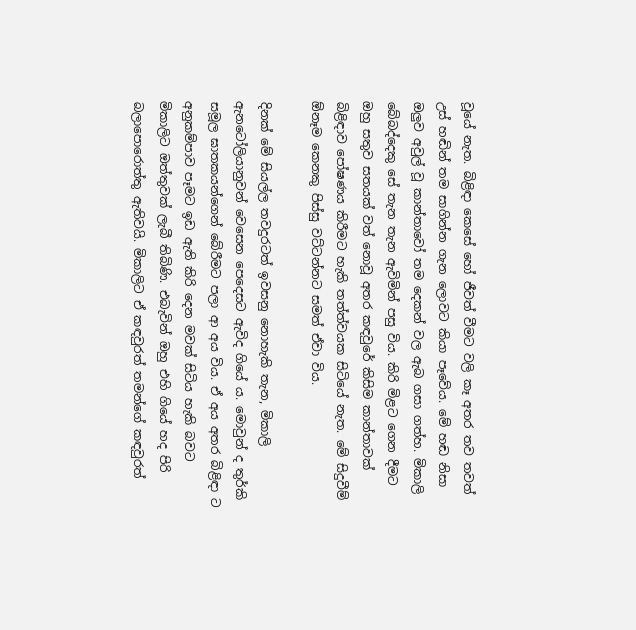වූයේ නැත. බිළිඳා කෙසේ හෝ ජීවත් වීමට වලි කෑ අතර තව තවත් උස් හඬින් තම සාගින්න ගැන ලොවට කියා පෑවේය. මේ හඬ නිසා ඔලුව අවුල් වූ කාන්තාවෝ තම දෙකන් වල ඇබ ගසා ගත්හ. මිකාලි බේබද්දෙකු සේ තැන තැන ඇවිමින් පසු විය. කිරි මිළට ගෙන දීමට ඔහු සතුව සතයක් වත් නොවූ අතර කඳවුරේ කිසිම කාන්තාවක් බිළිඳාව පෝෂණය කිරීමට හැකි තත්ත්වයක සිටියේ නැත. මේ සිදුවීම් ඕනෑම කෙනකු පිස්සු වට්ටන්නට සමත් ඒවා විය.

දිනක් මේ සියල්ල තවදුරටත් ඉවසනු නොහැකි තැන, මිකාලි ඇනටෝලියානුවන් වෙසෙන පෙදෙසට ඇවිද ගියේ ය. මොවුන් ද තුර්කි සමූල ඝාතකයන්ගෙන් බේරීමට පලා ආ අය විය. ඒ අය අතර බිළිඳා ට අනුකම්පාව පෑමට ඉඩ ඇති කිරි දෙන මවක් සිටිය හැකි බවට මිකාලිට ඔත්තුවක් ලැබී තිබිණි. එබැවින් ඔහු එහි ගියේ හද පිරි බලාපොරොත්තු ඇතිවයි. මිකාලිට ඒ කඳවුරත් තමන්ගේ කඳවුරත්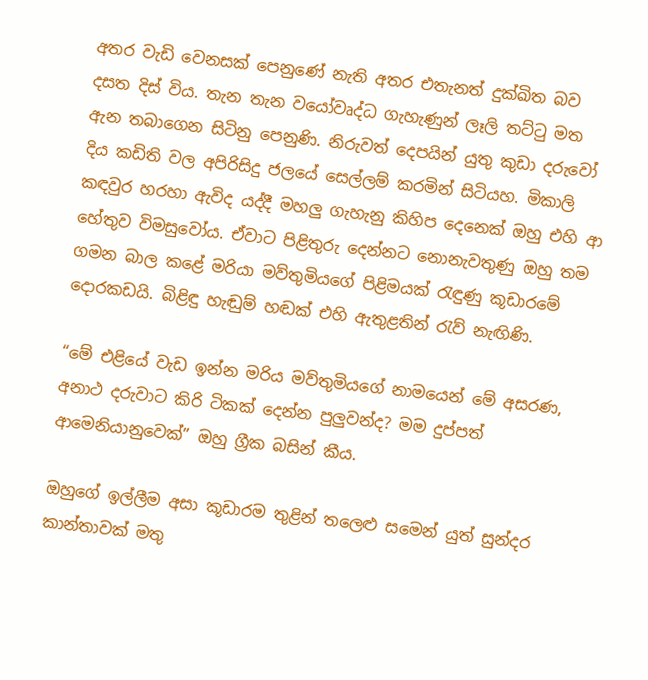අතර වැඩි වෙනසක් පෙනුණේ නැති අතර එතැනත් දුක්ඛිත බව දසත දිස් විය. තැන තැන වයෝවෘද්ධ ගැහැණුන් ලෑලි තට්ටු මත ඇන තබාගෙන සිටිනු පෙනුණි. නිරුවත් දෙපයින් යුතු කුඩා දරුවෝ දිය කඩිති වල අපිරිසිදු ජලයේ සෙල්ලම් කරමින් සිටියහ. මිකාලි කඳවුර හරහා ඇවිද යද්දී මහලු ගැහැනු කිහිප දෙනෙක් ඔහු එහි ආ හේතුව විමසුවෝය. ඒවාට පිළිතුරු දෙන්නට නොනැවතුණු ඔහු තම ගමන බාල කළේ මරියා මව්තුමියගේ පිළිමයක් රැඳුණු කූඩාරමේ දොරකඩයි. බිළිඳු හැඬුම් හඬක් එහි ඇතුළතින් රැව් නැඟිණි.

“මේ එළියේ වැඩ ඉන්න මරිය මව්තුමියගේ නාමයෙන් මේ අසරණ, අනාථ දරුවාට කිරි ටිකක් දෙන්න පුලුවන්ද? මම දුප්පත් ආමෙනියානුවෙක්” ඔහු ග්‍රීක බසින් කීය.

ඔහුගේ ඉල්ලීම අසා කූඩාරම තුළින් තලෙළු සමෙන් යුත් සුන්දර කාන්තාවක් මතු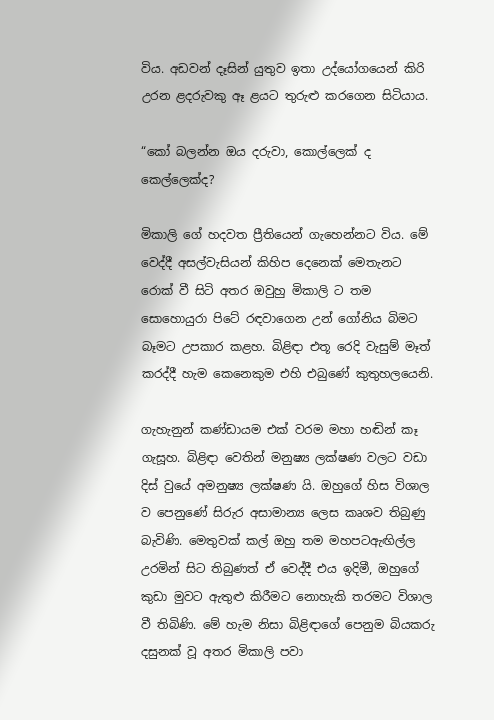විය. අඩවන් දෑසින් යුතුව ඉතා උද්යෝගයෙන් කිරි උරන ළදරුවකු ඈ ළයට තුරුළු කරගෙන සිටියාය.

“කෝ බලන්න ඔය දරුවා, කොල්ලෙක් ද කෙල්ලෙක්ද?

මිකාලි ගේ හදවත ප්‍රීතියෙන් ගැහෙන්නට විය. මේ වෙද්දී අසල්වැසියන් කිහිප දෙනෙක් මෙතැනට රොක් වී සිටි අතර ඔවුහු මිකාලි ට තම සොහොයුරා පිටේ රඳවාගෙන උන් ගෝනිය බිමට බෑමට උපකාර කළහ. බිළිඳා එතූ රෙදි වැසුම් මෑත් කරද්දී හැම කෙනෙකුම එහි එබුණේ කුතුහලයෙනි.

ගැහැනුන් කණ්ඩායම එක් වරම මහා හඬින් කෑ ගැසූහ. බිළිඳා වෙතින් මනුෂ්‍ය ලක්ෂණ වලට වඩා දිස් වුයේ අමනුෂ්‍ය ලක්ෂණ යි. ඔහුගේ හිස විශාල ව පෙනුණේ සිරුර අසාමාන්‍ය ලෙස කෘශව තිබුණු බැවිණි. මෙතුවක් කල් ඔහු තම මහපටඇඟිල්ල උරමින් සිට තිබුණත් ඒ වෙද්දී එය ඉදිමී, ඔහුගේ කුඩා මුවට ඇතුළු කිරීමට නොහැකි තරමට විශාල වී තිබිණි. මේ හැම නිසා බිළිඳාගේ පෙනුම බියකරු දසුනක් වූ අතර මිකාලි පවා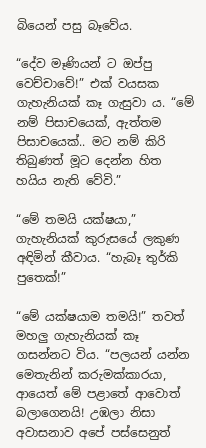බියෙන් පසු බෑවේය.

“දේව මෑණියන් ට ඔප්පු වෙච්චාවේ!” එක් වයසක ගැහැනියක් කෑ ගැසුවා ය. “මේ නම් පිසාචයෙක්, ඇත්තම පිසාචයෙක්.. මට නම් කිරි තිබුණත් මූට දෙන්න හිත හයිය නැති වේවි.”

“මේ තමයි යක්ෂයා,” ගැහැනියක් කුරුසයේ ලකුණ අඳිමින් කීවාය. “හැබෑ තුර්කි පුතෙක්!”

“මේ යක්ෂයාම තමයි!” තවත් මහලු ගැහැනියක් කෑ ගසන්නට විය. “පලයන් යන්න මෙතැනින් කරුමක්කාරයා, ආයෙත් මේ පළාතේ ආවොත් බලාගෙනයි! උඹලා නිසා අවාසනාව අපේ පස්සෙනුත්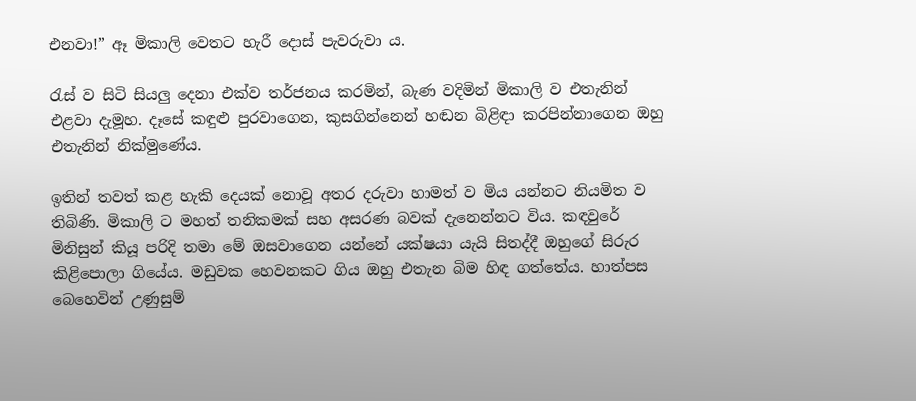එනවා!” ඈ මිකාලි වෙතට හැරී දොස් පැවරුවා ය.

රැස් ව සිටි සියලු දෙනා එක්ව තර්ජනය කරමින්, බැණ වදිමින් මිකාලි ව එතැනින් එළවා දැමූහ. දෑසේ කඳුළු පුරවාගෙන, කුසගින්නෙන් හඬන බිළිඳා කරපින්නාගෙන ඔහු එතැනින් නික්මුණේය.

ඉතින් තවත් කළ හැකි දෙයක් නොවූ අතර දරුවා හාමත් ව මිය යන්නට නියමිත ව තිබිණි. මිකාලි ට මහත් තනිකමක් සහ අසරණ බවක් දැනෙන්නට විය. කඳවුරේ මිනිසුන් කියූ පරිදි තමා මේ ඔසවාගෙන යන්නේ යක්ෂයා යැයි සිතද්දී ඔහුගේ සිරුර කිළිපොලා ගියේය. මඩුවක හෙවනකට ගිය ඔහු එතැන බිම හිඳ ගත්තේය. හාත්පස බෙහෙවින් උණුසුම්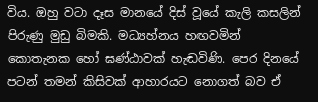විය. ඔහු වටා දෑස මානයේ දිස් වූයේ කැලි කසලින් පිරුණු මුඩු බිමකි. මධ්‍යහ්නය හඟවමින් කොතැනක හෝ ඝණ්ඨාවක් හැඬවිණි. පෙර දිනයේ පටන් තමන් කිසිවක් ආහාරයට නොගත් බව ඒ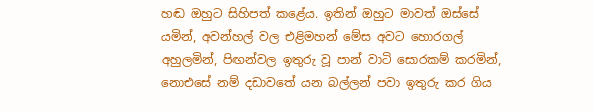හඬ ඔහුට සිහිපත් කළේය. ඉතින් ඔහුට මාවත් ඔස්සේ යමින්, අවන්හල් වල එළිමහන් මේස අවට හොරගල් අහුලමින්, පිඟන්වල ඉතුරු වූ පාන් වාටි සොරකම් කරමින්, නොඑසේ නම් දඩාවතේ යන බල්ලන් පවා ඉතුරු කර ගිය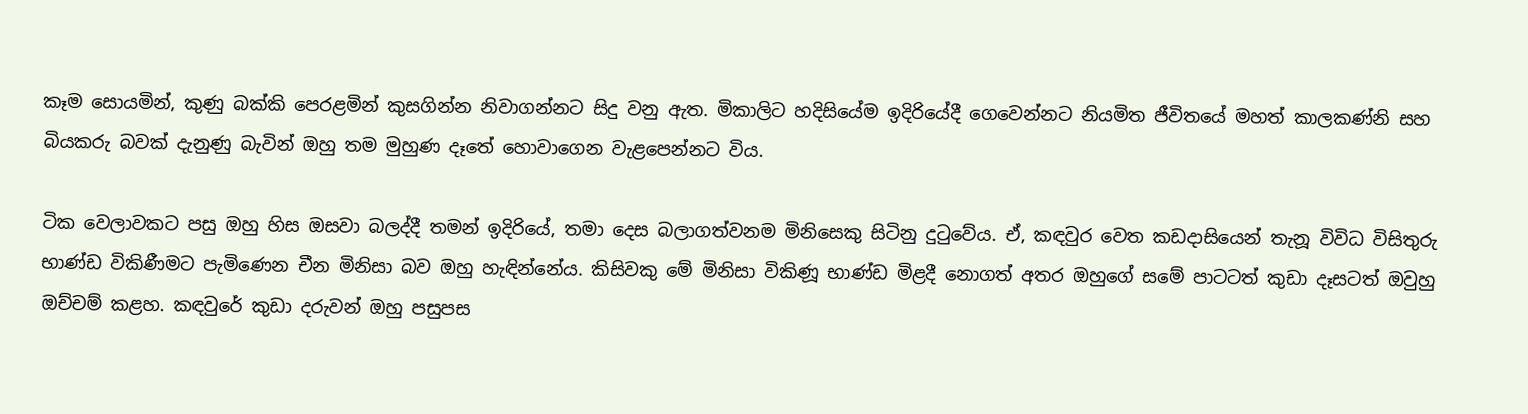කෑම සොයමින්, කුණු බක්කි පෙරළමින් කුසගින්න නිවාගන්නට සිදු වනු ඇත. මිකාලිට හදිසියේම ඉදිරියේදී ගෙවෙන්නට නියමිත ජීවිතයේ මහත් කාලකණ්නි සහ බියකරු බවක් දැනුණු බැවින් ඔහු තම මුහුණ දෑතේ හොවාගෙන වැළපෙන්නට විය.

ටික වෙලාවකට පසු ඔහු හිස ඔසවා බලද්දී තමන් ඉදිරියේ, තමා දෙස බලාගත්වනම මිනිසෙකු සිටිනු දුටුවේය. ඒ, කඳවුර වෙත කඩදාසියෙන් තැනූ විවිධ විසිතුරු භාණ්ඩ විකිණීමට පැමිණෙන චීන මිනිසා බව ඔහු හැඳින්නේය. කිසිවකු මේ මිනිසා විකිණූ භාණ්ඩ මිළදී නොගත් අතර ඔහුගේ සමේ පාටටත් කුඩා දෑසටත් ඔවුහු ඔච්චම් කළහ. කඳවුරේ කුඩා දරුවන් ඔහු පසුපස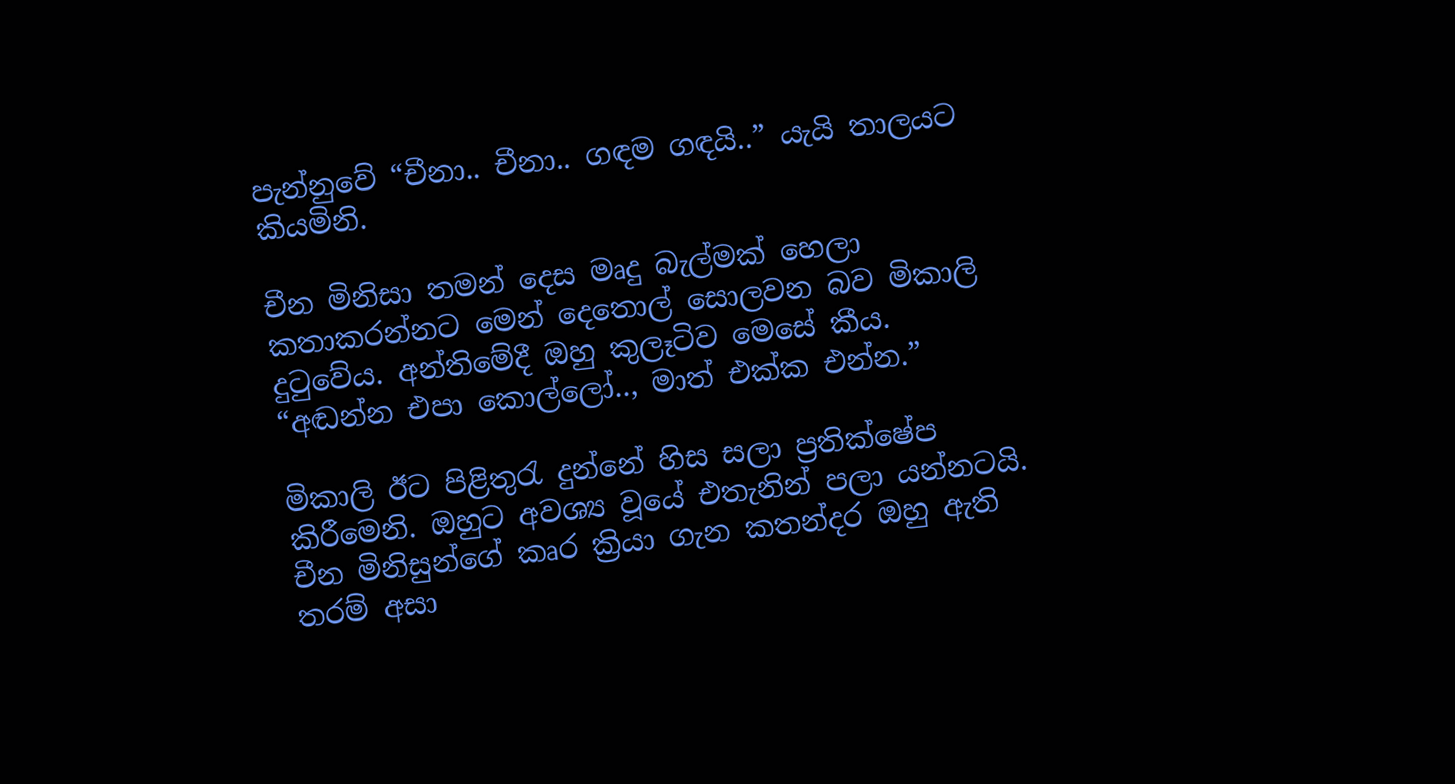පැන්නුවේ “චීනා.. චීනා.. ගඳම ගඳයි..” යැයි තාලයට කියමිනි.

චීන මිනිසා තමන් දෙස මෘදු බැල්මක් හෙලා කතාකරන්නට මෙන් දෙතොල් සොලවන බව මිකාලි දුටුවේය. අන්තිමේදී ඔහු කුලෑටිව මෙසේ කීය. “අඬන්න එපා කොල්ලෝ.., මාත් එක්ක එන්න.”

මිකාලි ඊට පිළිතුරැ දුන්නේ හිස සලා ප්‍රතික්ෂේප කිරීමෙනි. ඔහුට අවශ්‍ය වූයේ එතැනින් පලා යන්නටයි. චීන මිනිසුන්ගේ කෘර ක්‍රියා ගැන කතන්දර ඔහු ඇති තරම් අසා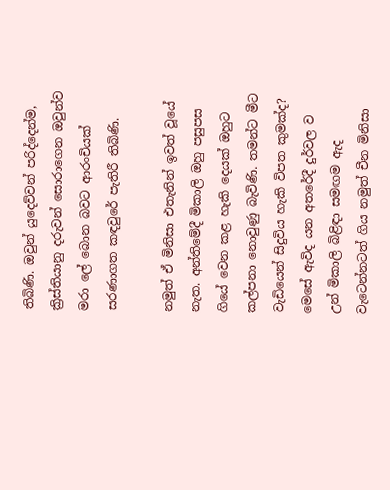තිබිණි. ඔවුන් යුදෙව්වන් පරිද්දෙන්ම, ක්‍රිස්තියානු දරුවන් සොරාගෙන ඔවුන්ව මරා ලේ බොන බවට ආරංචියක් සරණාගත කඳවුරේ පැතිරී තිබිණි.

නමුත් ඒ මිනිසා එතැනින් ඉවත් වූයේ නැත. අන්තිමේදී මිකාලි ඔහු පසුපස ගියේ වෙන කළ හැකි දෙයක් ඔහුට කල්පනා නොවුණු බැවිණි. තමන්ට මීට වැඩියෙන් සිදුවිය හැකි විපත කුමක්ද? මෙසේ ඇවිද යන අතරේදී දුර්වල ව උන් මිකාලි බිළිඳා සමඟම ඇද වැටෙන්නටත් ගිය නමුත් චීන මිනිසා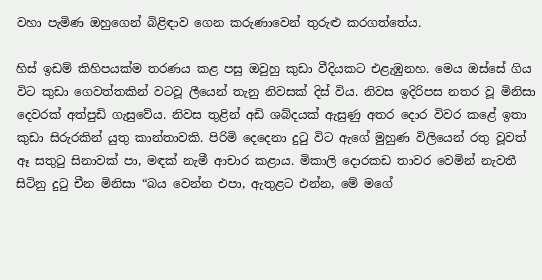වහා පැමිණ ඔහුගෙන් බිළිඳාව ගෙන කරුණාවෙන් තුරුළු කරගත්තේය.

හිස් ඉඩම් කිහිපයක්ම තරණය කළ පසු ඔවුහු කුඩා වීදියකට එළැඹුනහ. මෙය ඔස්සේ ගිය විට කුඩා ගෙවත්තකින් වටවූ ලීයෙන් තැනු නිවසක් දිස් විය. නිවස ඉදිරිපස නතර වූ මිනිසා දෙවරක් අත්පුඩි ගැසුවේය. නිවස තුළින් අඩි ශබ්දයක් ඇසුණු අතර දොර විවර කළේ ඉතා කුඩා සිරුරකින් යුතු කාන්තාවකි. පිරිමි දෙදෙනා දුටු විට ඇගේ මුහුණ විලියෙන් රතු වූවත් ඈ සතුටු සිනාවක් පා, මඳක් නැමී ආචාර කළාය. මිකාලි දොරකඩ තාවර වෙමින් නැවතී සිටිනු දුටු චීන මිනිසා “බය වෙන්න එපා, ඇතුළට එන්න, මේ මගේ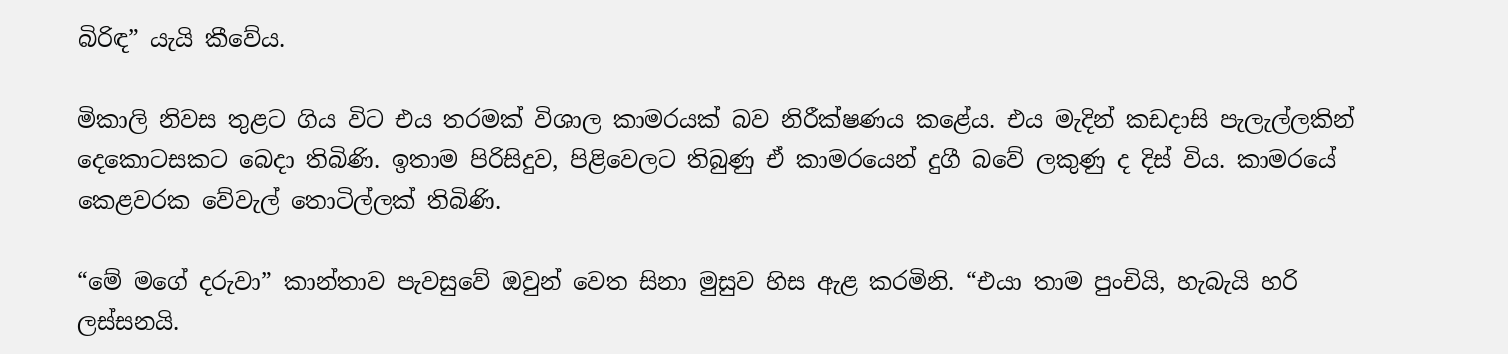බිරිඳ” යැයි කීවේය.

මිකාලි නිවස තුළට ගිය විට එය තරමක් විශාල කාමරයක් බව නිරීක්ෂණය කළේය. එය මැදින් කඩදාසි පැලැල්ලකින් දෙකොටසකට බෙදා තිබිණි. ඉතාම පිරිසිදුව, පිළිවෙලට තිබුණු ඒ කාමරයෙන් දුගී බවේ ලකුණු ද දිස් විය. කාමරයේ කෙළවරක වේවැල් තොටිල්ලක් තිබිණි.

“මේ මගේ දරුවා” කාන්තාව පැවසුවේ ඔවුන් වෙත සිනා මුසුව හිස ඇළ කරමිනි. “එයා තාම පුංචියි, හැබැයි හරි ලස්සනයි.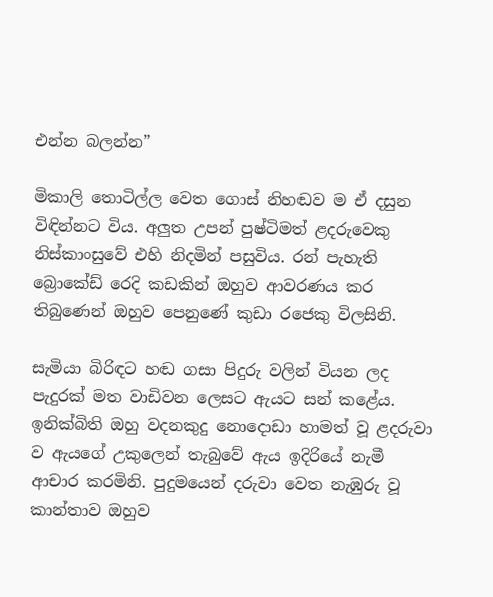එන්න බලන්න”

මිකාලි තොටිල්ල වෙත ගොස් නිහඬව ම ඒ දසුන විඳින්නට විය. අලුත උපන් පුෂ්ටිමත් ළදරුවෙකු නිස්කාංසුවේ එහි නිදමින් පසුවිය. රන් පැහැති බ්‍රොකේඩ් රෙදි කඩකින් ඔහුව ආවරණය කර තිබුණෙන් ඔහුව පෙනුණේ කුඩා රජෙකු විලසිනි.

සැමියා බිරිඳට හඬ ගසා පිදුරු වලින් වියන ලද පැදුරක් මත වාඩිවන ලෙසට ඇයට සන් කළේය. ඉනික්බිති ඔහු වදනකුදු නොදොඩා හාමත් වූ ළදරුවා ව ඇයගේ උකුලෙන් තැබුවේ ඇය ඉදිරියේ නැමී ආචාර කරමිනි. පුදුමයෙන් දරුවා වෙත නැඹුරු වූ කාන්තාව ඔහුව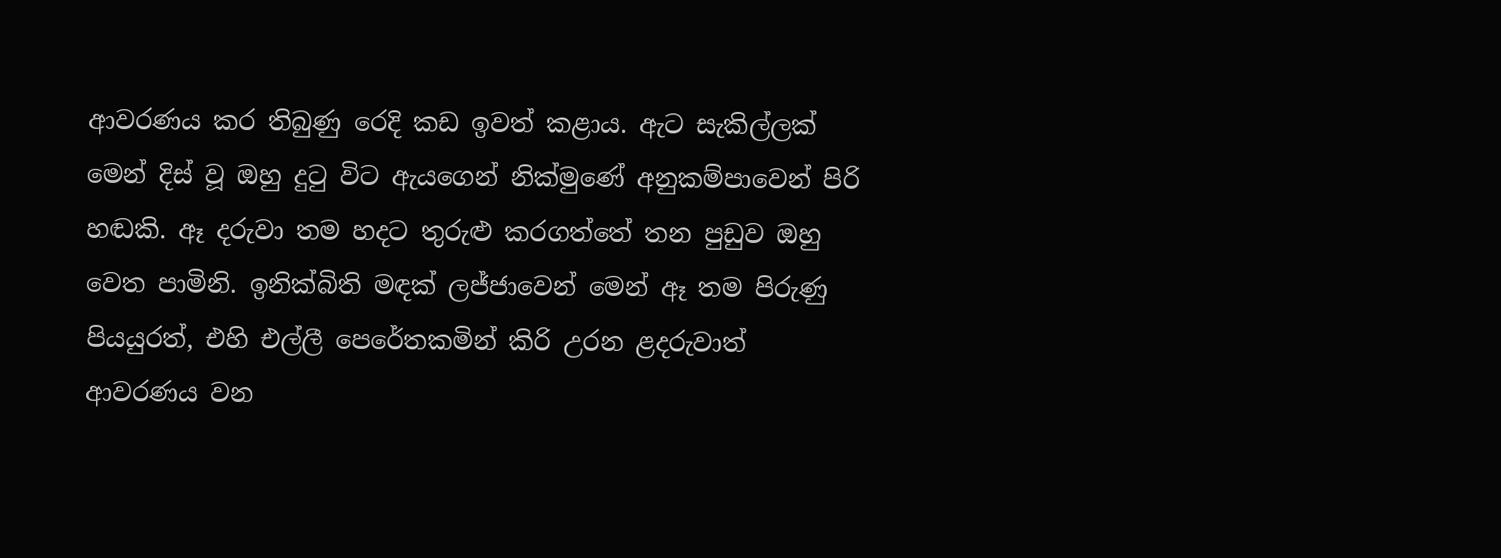ආවරණය කර තිබුණු රෙදි කඩ ඉවත් කළාය. ඇට සැකිල්ලක් මෙන් දිස් වූ ඔහු දුටු විට ඇයගෙන් නික්මුණේ අනුකම්පාවෙන් පිරි හඬකි. ඈ දරුවා තම හදට තුරුළු කරගත්තේ තන පුඩුව ඔහු වෙත පාමිනි. ඉනික්බිති මඳක් ලජ්ජාවෙන් මෙන් ඈ තම පිරුණු පියයුරත්, එහි එල්ලී පෙරේතකමින් කිරි උරන ළදරුවාත් ආවරණය වන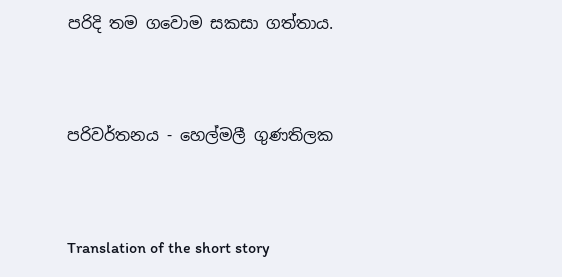පරිදි තම ගවොම සකසා ගත්තාය.


පරිවර්තනය - හෙල්මලී ගුණතිලක


Translation of the short story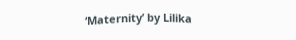‘Maternity’ by Lilika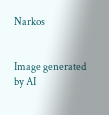Narkos


Image generated by AI